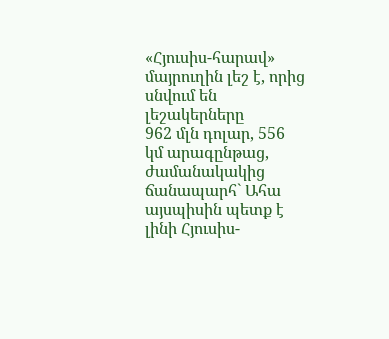«Հյուսիս-հարավ» մայրուղին լեշ է, որից սնվում են լեշակերները
962 մլն դոլար, 556 կմ արագընթաց, ժամանակակից ճանապարհ` Ահա այսպիսին պետք է լինի Հյուսիս-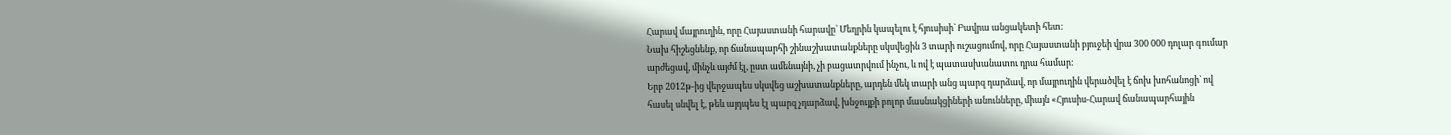Հարավ մայրուղին, որը Հայաստանի հարավը` Մեղրին կապելու է հյուսիսի` Բավրա անցակետի հետ:
Նախ հիշեցնենք, որ ճանապարհի շինաշխատանքները սկսվեցին 3 տարի ուշացումով, որը Հայաստանի բյուջեի վրա 300 000 դոլար գումար արժեցավ, մինչև այժմ էլ, ըստ ամենայնի, չի բացատրվում ինչու, և ով է պատասխանատու դրա համար:
Երբ 2012թ-ից վերջապես սկսվեց աշխատանքները, արդեն մեկ տարի անց պարզ դարձավ, որ մայրուղին վերածվել է ճոխ խոհանոցի` ով հասել սնվել է, թեև այդպես էլ պարզ չդարձավ, խնջույքի բոլոր մասնակցիների անունները, միայն «Հյուսիս-Հարավ ճանապարհային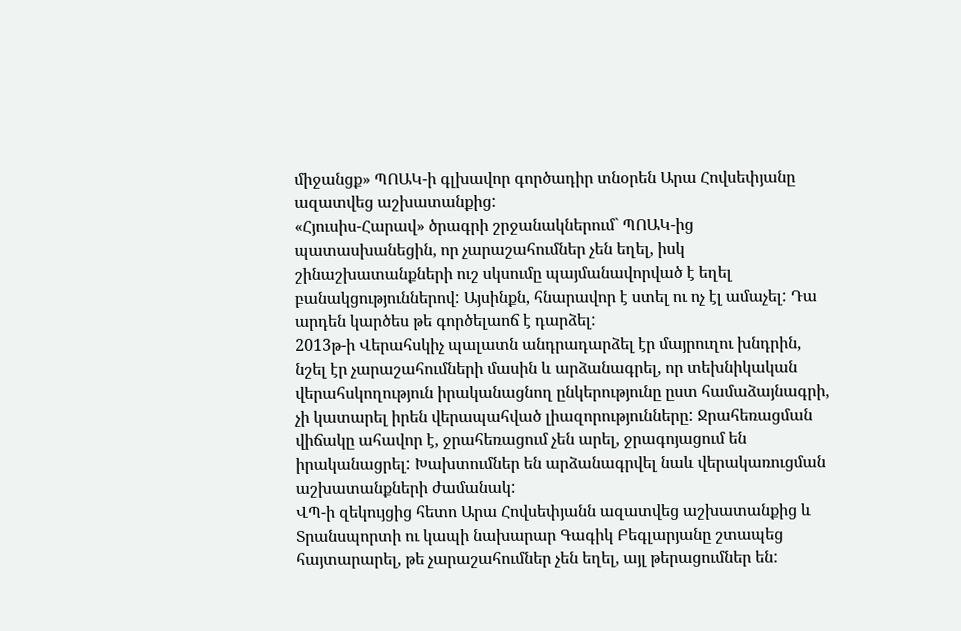միջանցք» ՊՈԱԿ-ի գլխավոր գործադիր տնօրեն Արա Հովսեփյանը ազատվեց աշխատանքից:
«Հյուսիս-Հարավ» ծրագրի շրջանակներում` ՊՈԱԿ-ից պատասխանեցին, որ չարաշահումներ չեն եղել, իսկ շինաշխատանքների ուշ սկսումը պայմանավորված է եղել բանակցություններով: Այսինքն, հնարավոր է ստել ու ոչ էլ ամաչել: Դա արդեն կարծես թե գործելաոճ է դարձել:
2013թ-ի Վերահսկիչ պալատն անդրադարձել էր մայրուղու խնդրին, նշել էր չարաշահումների մասին և արձանագրել, որ տեխնիկական վերահսկողություն իրականացնող ընկերությունը ըստ համաձայնագրի, չի կատարել իրեն վերապահված լիազորությունները: Ջրահեռացման վիճակը ահավոր է, ջրահեռացում չեն արել, ջրագոյացում են իրականացրել: Խախտումներ են արձանագրվել նաև վերակառուցման աշխատանքների ժամանակ:
ՎՊ-ի զեկույցից հետո Արա Հովսեփյանն ազատվեց աշխատանքից և Տրանսպորտի ու կապի նախարար Գագիկ Բեգլարյանը շտապեց հայտարարել, թե չարաշահումներ չեն եղել, այլ թերացումներ են: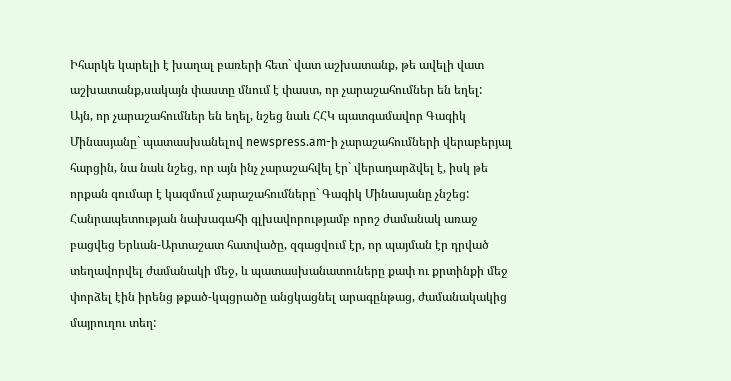Իհարկե կարելի է խաղալ բառերի հետ` վատ աշխատանք, թե ավելի վատ աշխատանք,սակայն փաստը մնում է փաստ, որ չարաշահումներ են եղել:
Այն, որ չարաշահումներ են եղել, նշեց նաև ՀՀԿ պատգամավոր Գագիկ Մինասյանը` պատասխանելով newspress.am-ի չարաշահումների վերաբերյալ հարցին, նա նաև նշեց, որ այն ինչ չարաշահվել էր` վերադարձվել է, իսկ թե որքան գումար է կազմում չարաշահումները` Գագիկ Մինասյանը չնշեց:
Հանրապետության նախագահի գլխավորությամբ որոշ ժամանակ առաջ բացվեց Երևան-Արտաշատ հատվածը, զգացվում էր, որ պայման էր դրված տեղավորվել ժամանակի մեջ, և պատասխանատուները քափ ու քրտինքի մեջ փորձել էին իրենց թքած-կպցրածը անցկացնել արագընթաց, ժամանակակից մայրուղու տեղ: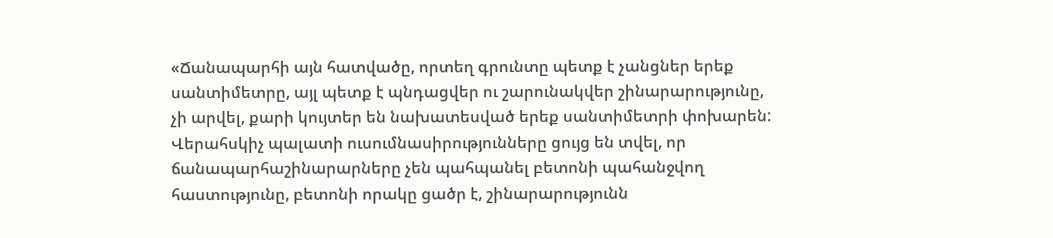«Ճանապարհի այն հատվածը, որտեղ գրունտը պետք է չանցներ երեք սանտիմետրը, այլ պետք է պնդացվեր ու շարունակվեր շինարարությունը, չի արվել, քարի կույտեր են նախատեսված երեք սանտիմետրի փոխարեն: Վերահսկիչ պալատի ուսումնասիրությունները ցույց են տվել, որ ճանապարհաշինարարները չեն պահպանել բետոնի պահանջվող հաստությունը, բետոնի որակը ցածր է, շինարարությունն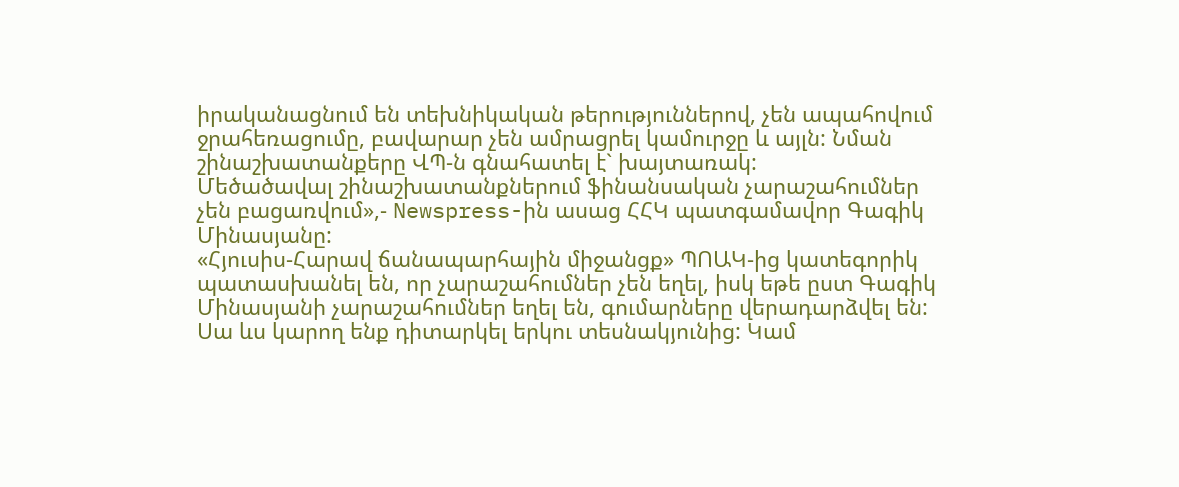իրականացնում են տեխնիկական թերություններով, չեն ապահովում ջրահեռացումը, բավարար չեն ամրացրել կամուրջը և այլն: Նման շինաշխատանքերը ՎՊ-ն գնահատել է` խայտառակ:
Մեծածավալ շինաշխատանքներում ֆինանսական չարաշահումներ չեն բացառվում»,- Newspress-ին ասաց ՀՀԿ պատգամավոր Գագիկ Մինասյանը:
«Հյուսիս-Հարավ ճանապարհային միջանցք» ՊՈԱԿ-ից կատեգորիկ պատասխանել են, որ չարաշահումներ չեն եղել, իսկ եթե ըստ Գագիկ Մինասյանի չարաշահումներ եղել են, գումարները վերադարձվել են: Սա ևս կարող ենք դիտարկել երկու տեսնակյունից: Կամ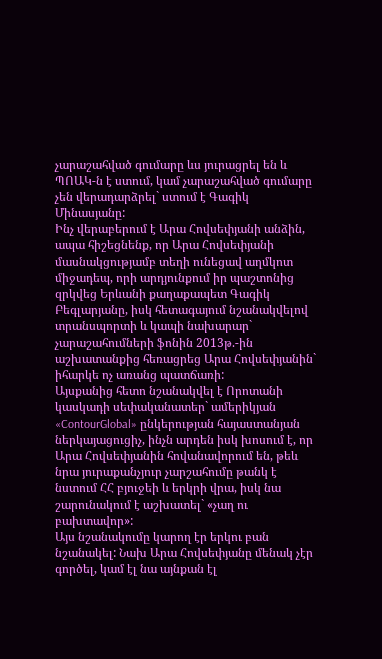չարաշահված գումարը ևս յուրացրել են և ՊՈԱԿ-ն է ստում, կամ չարաշահված գումարը չեն վերադարձրել` ստում է Գագիկ Մինասյանը:
Ինչ վերաբերում է Արա Հովսեփյանի անձին, ապա հիշեցնենք, որ Արա Հովսեփյանի մասնակցությամբ տեղի ունեցավ աղմկոտ միջադեպ, որի արդյունքում իր պաշտոնից զրկվեց Երևանի քաղաքապետ Գագիկ Բեգլարյանը, իսկ հետագայում նշանակվելով տրանսպորտի և կապի նախարար` չարաշահումների ֆոնին 2013թ.-ին աշխատանքից հեռացրեց Արա Հովսեփյանին` իհարկե ոչ առանց պատճառի:
Այսքանից հետո նշանակվել է Որոտանի կասկադի սեփականատեր` ամերիկյան «ContourGlobal» ընկերության հայաստանյան ներկայացուցիչ, ինչն արդեն իսկ խոսում է, որ Արա Հովսեփյանին հովանավորում են, թեև նրա յուրաքանչյուր չարշահումը թանկ է նստում ՀՀ բյուջեի և երկրի վրա, իսկ նա շարունակում է աշխատել` «չաղ ու բախտավոր»:
Այս նշանակումը կարող էր երկու բան նշանակել: Նախ Արա Հովսեփյանը մենակ չէր գործել, կամ էլ նա այնքան էլ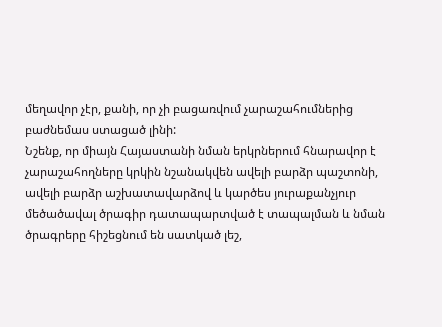մեղավոր չէր, քանի, որ չի բացառվում չարաշահումներից բաժնեմաս ստացած լինի:
Նշենք, որ միայն Հայաստանի նման երկրներում հնարավոր է չարաշահողները կրկին նշանակվեն ավելի բարձր պաշտոնի, ավելի բարձր աշխատավարձով և կարծես յուրաքանչյուր մեծածավալ ծրագիր դատապարտված է տապալման և նման ծրագրերը հիշեցնում են սատկած լեշ,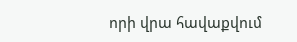որի վրա հավաքվում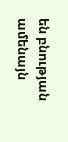են բնության ամենայն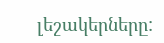լեշակերները: